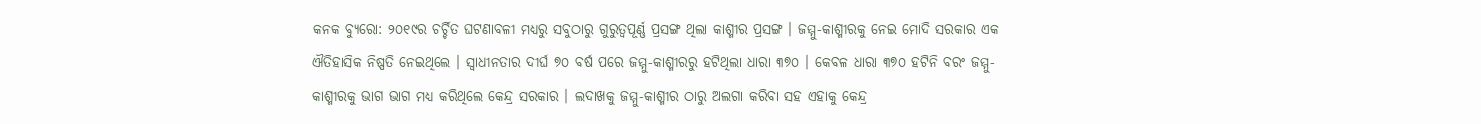କନକ ବ୍ୟୁରୋ: ୨୦୧୯ର ଚର୍ଚ୍ଚିତ ଘଟଣାବଳୀ ମଧ୍ୟରୁ ସବୁଠାରୁ ଗୁରୁତ୍ୱପୂର୍ଣ୍ଣ ପ୍ରସଙ୍ଗ ଥିଲା କାଶ୍ମୀର ପ୍ରସଙ୍ଗ । ଜମ୍ମୁ-କାଶ୍ମୀରକୁ ନେଇ ମୋଦି ସରକାର ଏକ ଐତିହାସିକ ନିଷ୍ପତି ନେଇଥିଲେ । ସ୍ୱାଧୀନତାର ଦୀର୍ଘ ୭୦ ବର୍ଷ ପରେ ଜମ୍ମୁ-କାଶ୍ମୀରରୁ ହଟିଥିଲା ଧାରା ୩୭୦ । କେବଳ ଧାରା ୩୭୦ ହଟିନି ବରଂ ଜମ୍ମୁ-କାଶ୍ମୀରକୁ ଭାଗ ଭାଗ ମଧ୍ୟ କରିଥିଲେ କେନ୍ଦ୍ର ସରକାର । ଲଦାଖକୁ ଜମ୍ମୁ-କାଶ୍ମୀର ଠାରୁ ଅଲଗା କରିବା ସହ ଏହାକୁ କେନ୍ଦ୍ର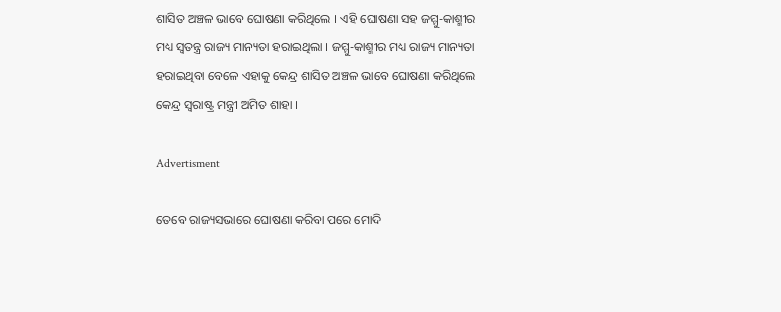ଶାସିତ ଅଞ୍ଚଳ ଭାବେ ଘୋଷଣା କରିଥିଲେ । ଏହି ଘୋଷଣା ସହ ଜମ୍ମୁ-କାଶ୍ମୀର ମଧ୍ୟ ସ୍ୱତନ୍ତ୍ର ରାଜ୍ୟ ମାନ୍ୟତା ହରାଇଥିଲା । ଜମ୍ମୁ-କାଶ୍ମୀର ମଧ୍ୟ ରାଜ୍ୟ ମାନ୍ୟତା ହରାଇଥିବା ବେଳେ ଏହାକୁ କେନ୍ଦ୍ର ଶାସିତ ଅଞ୍ଚଳ ଭାବେ ଘୋଷଣା କରିଥିଲେ କେନ୍ଦ୍ର ସ୍ୱରାଷ୍ଟ୍ର ମନ୍ତ୍ରୀ ଅମିତ ଶାହା ।

Advertisment

ତେବେ ରାଜ୍ୟସଭାରେ ଘୋଷଣା କରିବା ପରେ ମୋଦି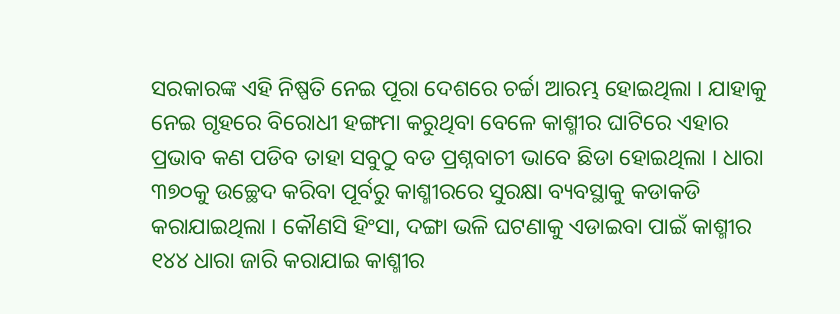ସରକାରଙ୍କ ଏହି ନିଷ୍ପତି ନେଇ ପୂରା ଦେଶରେ ଚର୍ଚ୍ଚା ଆରମ୍ଭ ହୋଇଥିଲା । ଯାହାକୁ ନେଇ ଗୃହରେ ବିରୋଧୀ ହଙ୍ଗମା କରୁଥିବା ବେଳେ କାଶ୍ମୀର ଘାଟିରେ ଏହାର ପ୍ରଭାବ କଣ ପଡିବ ତାହା ସବୁଠୁ ବଡ ପ୍ରଶ୍ନବାଚୀ ଭାବେ ଛିଡା ହୋଇଥିଲା । ଧାରା ୩୭୦କୁ ଉଚ୍ଛେଦ କରିବା ପୂର୍ବରୁ କାଶ୍ମୀରରେ ସୁରକ୍ଷା ବ୍ୟବସ୍ଥାକୁ କଡାକଡି କରାଯାଇଥିଲା । କୌଣସି ହିଂସା, ଦଙ୍ଗା ଭଳି ଘଟଣାକୁ ଏଡାଇବା ପାଇଁ କାଶ୍ମୀର ୧୪୪ ଧାରା ଜାରି କରାଯାଇ କାଶ୍ମୀର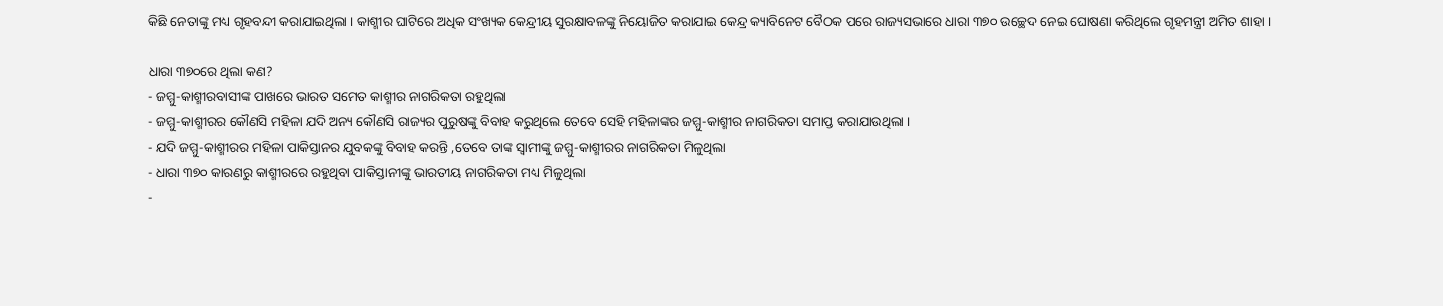କିଛି ନେତାଙ୍କୁ ମଧ୍ୟ ଗୃହବନ୍ଦୀ କରାଯାଇଥିଲା । କାଶ୍ମୀର ଘାଟିରେ ଅଧିକ ସଂଖ୍ୟକ କେନ୍ଦ୍ରୀୟ ସୁରକ୍ଷାବଳଙ୍କୁ ନିୟୋଜିତ କରାଯାଇ କେନ୍ଦ୍ର କ୍ୟାବିନେଟ ବୈଠକ ପରେ ରାଜ୍ୟସଭାରେ ଧାରା ୩୭୦ ଉଚ୍ଛେଦ ନେଇ ଘୋଷଣା କରିଥିଲେ ଗୃହମନ୍ତ୍ରୀ ଅମିତ ଶାହା ।

ଧାରା ୩୭୦ରେ ଥିଲା କଣ?
- ଜମ୍ମୁ-କାଶ୍ମୀରବାସୀଙ୍କ ପାଖରେ ଭାରତ ସମେତ କାଶ୍ମୀର ନାଗରିକତା ରହୁଥିଲା
- ଜମ୍ମୁ-କାଶ୍ମୀରର କୌଣସି ମହିଳା ଯଦି ଅନ୍ୟ କୌଣସି ରାଜ୍ୟର ପୁରୁଷଙ୍କୁ ବିବାହ କରୁଥିଲେ ତେବେ ସେହି ମହିଳାଙ୍କର ଜମ୍ମୁ-କାଶ୍ମୀର ନାଗରିକତା ସମାପ୍ତ କରାଯାଉଥିଲା ।
- ଯଦି ଜମ୍ମୁ-କାଶ୍ମୀରର ମହିଳା ପାକିସ୍ତାନର ଯୁବକଙ୍କୁ ବିବାହ କରନ୍ତି ,ତେବେ ତାଙ୍କ ସ୍ୱାମୀଙ୍କୁ ଜମ୍ମୁ-କାଶ୍ମୀରର ନାଗରିକତା ମିଳୁଥିଲା
- ଧାରା ୩୭୦ କାରଣରୁ କାଶ୍ମୀରରେ ରହୁଥିବା ପାକିସ୍ତାନୀଙ୍କୁ ଭାରତୀୟ ନାଗରିକତା ମଧ୍ୟ ମିଳୁଥିଲା
-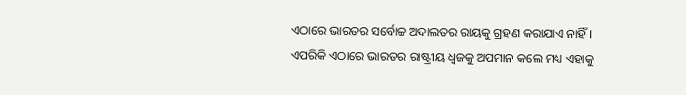ଏଠାରେ ଭାରତର ସର୍ବୋଚ୍ଚ ଅଦାଲତର ରାୟକୁ ଗ୍ରହଣ କରାଯାଏ ନାହିଁ । ଏପରିକି ଏଠାରେ ଭାରତର ରାଷ୍ଟ୍ରୀୟ ଧ୍ୱଜକୁ ଅପମାନ କଲେ ମଧ୍ୟ ଏହାକୁ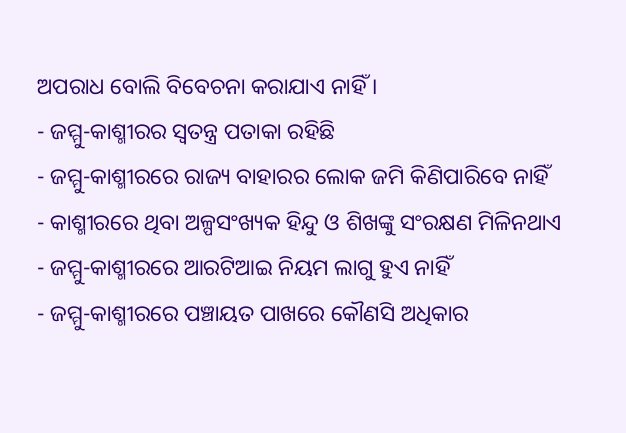ଅପରାଧ ବୋଲି ବିବେଚନା କରାଯାଏ ନାହିଁ ।
- ଜମ୍ମୁ-କାଶ୍ମୀରର ସ୍ୱତନ୍ତ୍ର ପତାକା ରହିଛି
- ଜମ୍ମୁ-କାଶ୍ମୀରରେ ରାଜ୍ୟ ବାହାରର ଲୋକ ଜମି କିଣିପାରିବେ ନାହିଁ
- କାଶ୍ମୀରରେ ଥିବା ଅଳ୍ପସଂଖ୍ୟକ ହିନ୍ଦୁ ଓ ଶିଖଙ୍କୁ ସଂରକ୍ଷଣ ମିଳିନଥାଏ
- ଜମ୍ମୁ-କାଶ୍ମୀରରେ ଆରଟିଆଇ ନିୟମ ଲାଗୁ ହୁଏ ନାହିଁ
- ଜମ୍ମୁ-କାଶ୍ମୀରରେ ପଞ୍ଚାୟତ ପାଖରେ କୌଣସି ଅଧିକାର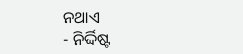ନଥାଏ
- ନିର୍ଦ୍ଦିଷ୍ଟ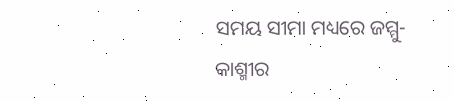ସମୟ ସୀମା ମଧ୍ୟରେ ଜମ୍ମୁ-କାଶ୍ମୀର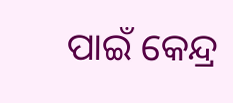ପାଇଁ କେନ୍ଦ୍ର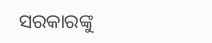ସରକାରଙ୍କୁ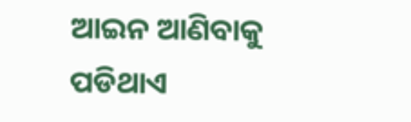ଆଇନ ଆଣିବାକୁ ପଡିଥାଏ